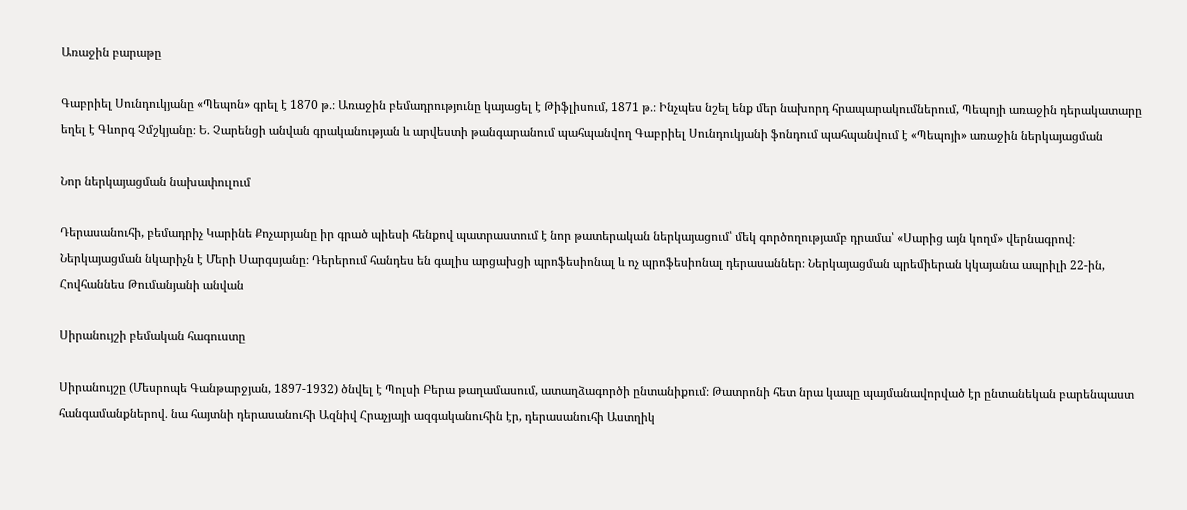Առաջին բարաթը

Գաբրիել Սունդուկյանը «Պեպոն» գրել է 1870 թ․։ Առաջին բեմադրությունը կայացել է Թիֆլիսում, 1871 թ․։ Ինչպես նշել ենք մեր նախորդ հրապարակումներում, Պեպոյի առաջին դերակատարը եղել է Գևորգ Չմշկյանը։ Ե․ Չարենցի անվան գրականության և արվեստի թանգարանում պահպանվող Գաբրիել Սունդուկյանի ֆոնդում պահպանվում է «Պեպոյի» առաջին ներկայացման

Նոր ներկայացման նախափուլում

Դերասանուհի, բեմադրիչ Կարինե Քոչարյանը իր գրած պիեսի հենքով պատրաստում է նոր թատերական ներկայացում՝ մեկ գործողությամբ դրամա՝ «Սարից այն կողմ» վերնագրով։ Ներկայացման նկարիչն է Մերի Սարգսյանը։ Դերերում հանդես են գալիս արցախցի պրոֆեսիոնալ և ոչ պրոֆեսիոնալ դերասաններ։ Ներկայացման պրեմիերան կկայանա ապրիլի 22-ին, Հովհաննես Թումանյանի անվան

Սիրանույշի բեմական հագուստը

Սիրանույշը (Մեսրոպե Գանթարջյան, 1897-1932) ծնվել է Պոլսի Բերա թաղամասում, ատաղձագործի ընտանիքում։ Թատրոնի հետ նրա կապը պայմանավորված էր ընտանեկան բարենպաստ հանգամանքներով․ նա հայտնի դերասանուհի Ազնիվ Հրաչյայի ազգականուհին էր, դերասանուհի Աստղիկ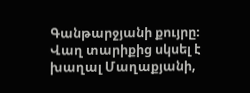Գանթարջյանի քույրը։ Վաղ տարիքից սկսել է խաղալ Մաղաքյանի,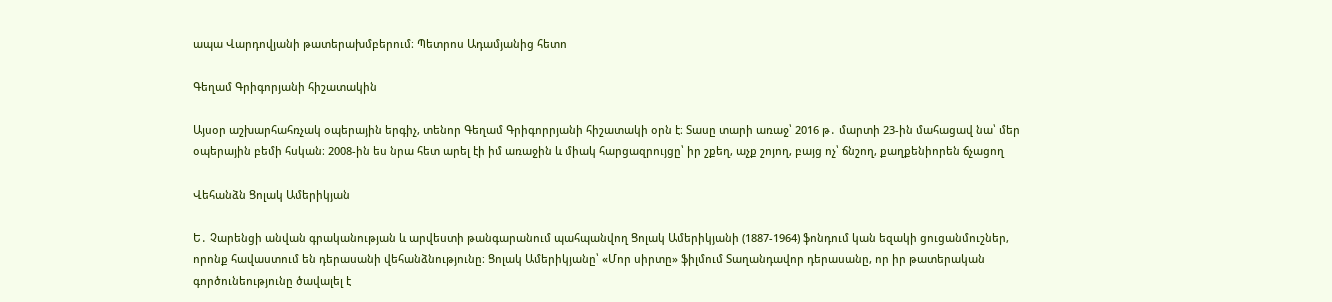ապա Վարդովյանի թատերախմբերում։ Պետրոս Ադամյանից հետո

Գեղամ Գրիգորյանի հիշատակին

Այսօր աշխարհահռչակ օպերային երգիչ, տենոր Գեղամ Գրիգորրյանի հիշատակի օրն է։ Տասը տարի առաջ՝ 2016 թ․ մարտի 23-ին մահացավ նա՝ մեր օպերային բեմի հսկան։ 2008-ին ես նրա հետ արել էի իմ առաջին և միակ հարցազրույցը՝ իր շքեղ, աչք շոյող, բայց ոչ՝ ճնշող, քաղքենիորեն ճչացող

Վեհանձն Ցոլակ Ամերիկյան

Ե․ Չարենցի անվան գրականության և արվեստի թանգարանում պահպանվող Ցոլակ Ամերիկյանի (1887-1964) ֆոնդում կան եզակի ցուցանմուշներ, որոնք հավաստում են դերասանի վեհանձնությունը։ Ցոլակ Ամերիկյանը՝ «Մոր սիրտը» ֆիլմում Տաղանդավոր դերասանը, որ իր թատերական գործունեությունը ծավալել է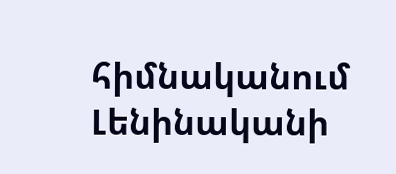հիմնականում Լենինականի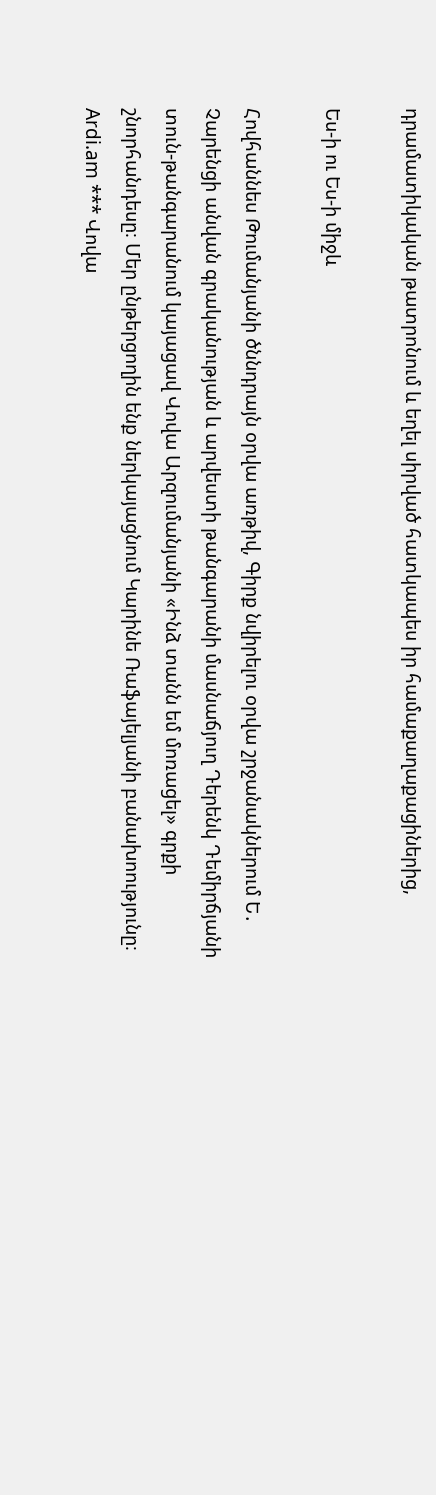դրամատիկական թատրոնում և եղել սիրված հատկապես իր համաքաղաքացիներից,

Ես-ի ու Ես-ի միջև

Հովհաննես Թումանյանի ծննդրայն օրվա առթիվ, Գիրք նվիրելու օրվա շրջանակներում Ե․ Չարենցի անվան գրականության և արվեստի թանգարանի մասնաճյուղ Դերենկ Դեմիրճյանի տուն-թանգարանում կայացավ Վովա Արզումանյանի «Ինձ տանն եմ մոռացել» գրքի շնորհանդեսը։ Մեր ընթերցողին ենք ներկայացնում Կարինե Ռաֆայելյանի բանախոությունը։ Ardi.am *** Վովա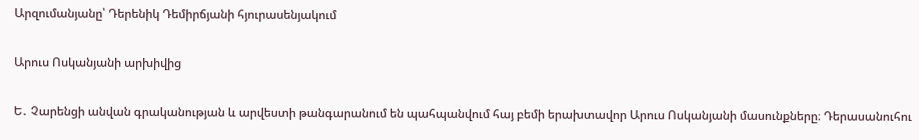Արզումանյանը՝ Դերենիկ Դեմիրճյանի հյուրասենյակում

Արուս Ոսկանյանի արխիվից

Ե․ Չարենցի անվան գրականության և արվեստի թանգարանում են պահպանվում հայ բեմի երախտավոր Արուս Ոսկանյանի մասունքները։ Դերասանուհու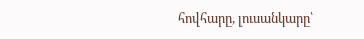հովհարը, լուսանկարը՝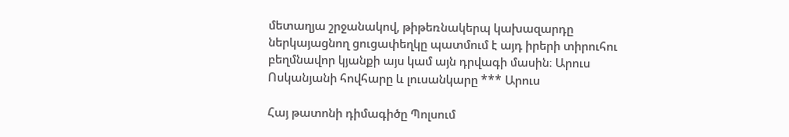մետաղյա շրջանակով, թիթեռնակերպ կախազարդը ներկայացնող ցուցափեղկը պատմում է այդ իրերի տիրուհու բեղմնավոր կյանքի այս կամ այն դրվագի մասին։ Արուս Ոսկանյանի հովհարը և լուսանկարը *** Արուս

Հայ թատոնի դիմագիծը Պոլսում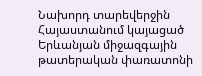Նախորդ տարեվերջին Հայաստանում կայացած Երևանյան միջազգային թատերական փառատոնի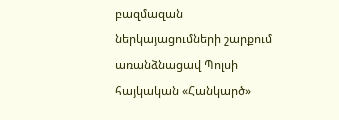բազմազան ներկայացումների շարքում առանձնացավ Պոլսի հայկական «Հանկարծ»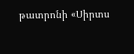թատրոնի «Սիրտս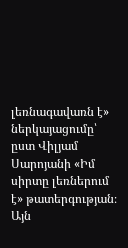լեռնագավառն է» ներկայացումը՝ ըստ Վիլյամ Սարոյանի «Իմ սիրտը լեռներում է» թատերգության։ Այն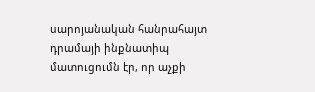սարոյանական հանրահայտ դրամայի ինքնատիպ մատուցումն էր, որ աչքի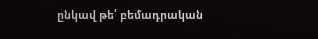ընկավ թե՛ բեմադրական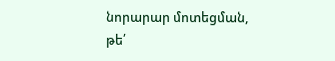նորարար մոտեցման, թե՛